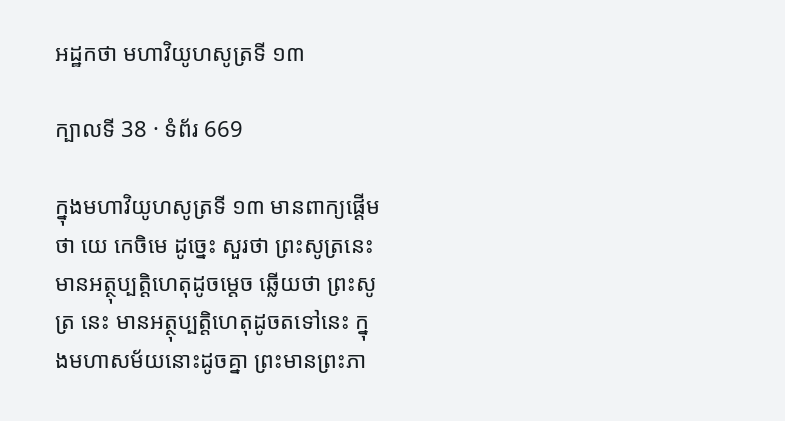អដ្ឋកថា មហាវិយូហសូត្រទី ១៣

ក្បាលទី 38 · ទំព័រ 669

ក្នុងមហាវិយូហសូត្រទី ១៣ មានពាក្យផ្តើមថា យេ កេចិមេ ដូច្នេះ សួរថា ព្រះសូត្រនេះ មានអត្ថុប្បត្តិហេតុដូចម្តេច ឆ្លើយថា ព្រះសូត្រ នេះ មានអត្ថុប្បត្តិហេតុដូចតទៅនេះ ក្នុងមហាសម័យនោះដូចគ្នា ព្រះមានព្រះភា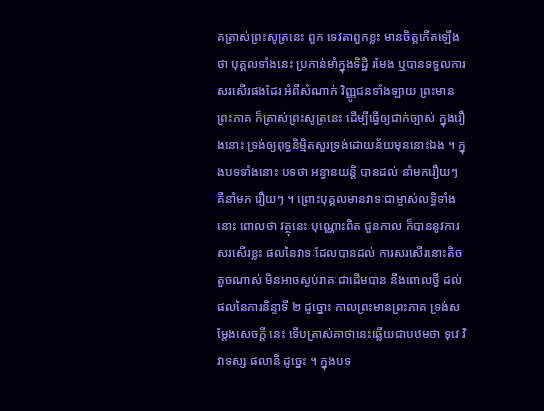គត្រាស់ព្រះសូត្រនេះ ពួក ទេវតាពួកខ្លះ មានចិត្តកើតឡើងថា បុគ្គលទាំងនេះ ប្រកាន់មាំក្នុងទិដ្ឋិ រមែង ឬបានទទួលការសរសើរផងដែរ អំពីសំណាក់ វិញ្ញូជនទាំងឡាយ ព្រះមានព្រះភាគ ក៏ត្រាស់ព្រះសូត្រនេះ ដើម្បីធ្វើឲ្យជាក់ច្បាស់ ក្នុងរឿងនោះ ទ្រង់ឲ្យពុទ្ធនិម្មិតសួរទ្រង់ដោយន័យមុននោះឯង ។ ក្នុងបទទាំងនោះ បទថា អន្វានយន្តិ បានដល់ នាំមករឿយៗ គឺនាំមក រឿយៗ ។ ព្រោះបុគ្គលមានវាទៈជាម្ចាស់លទ្ធិទាំងនោះ ពោលថា វត្ថុនេះ បុណ្ណោះពិត ជួនកាល ក៏បាននូវការសរសើរខ្លះ ផលនៃវាទៈដែលបានដល់ ការសរសើរនោះតិចតួចណាស់ មិនអាចស្ងប់រាគៈជាដើមបាន នឹងពោលថ្វី ដល់ផលនៃការនិន្ទាទី ២ ដូច្នោះ កាលព្រះមានព្រះភាគ ទ្រង់សម្តែងសេចក្តី នេះ ទើបត្រាស់គាថានេះឆ្លើយជាបឋមថា ទុវេ វិវាទស្ស ផលានិ ដូច្នេះ ។ ក្នុងបទ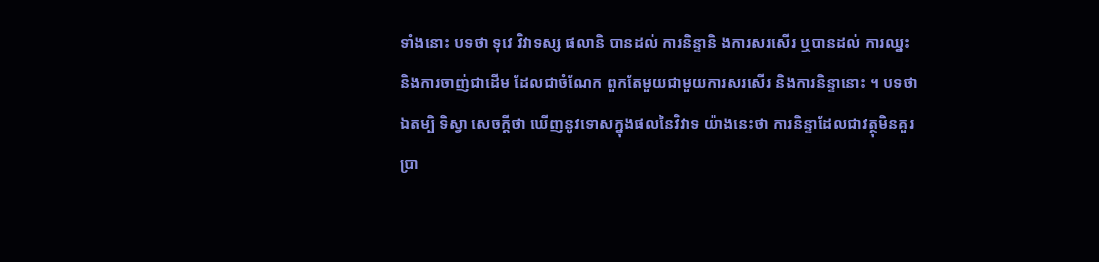ទាំងនោះ បទថា ទុវេ វិវាទស្ស ផលានិ បានដល់ ការនិន្ទានិ ងការសរសើរ ឬបានដល់ ការឈ្នះ និងការចាញ់ជាដើម ដែលជាចំណែក ពួកតែមួយជាមួយការសរសើរ និងការនិន្ទានោះ ។ បទថា ឯតម្បិ ទិស្វា សេចក្តីថា ឃើញនូវទោសក្នុងផលនៃវិវាទ យ៉ាងនេះថា ការនិន្ទាដែលជាវត្ថុមិនគួរប្រា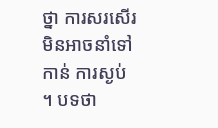ថ្នា ការសរសើរ មិនអាចនាំទៅកាន់ ការស្ងប់ ។ បទថា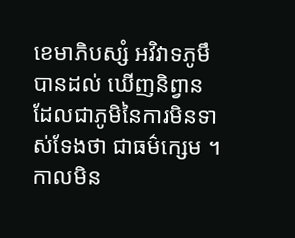ខេមាភិបស្សំ អវិវាទភូមឹ បានដល់ ឃើញនិព្វាន ដែលជាភូមិនៃការមិនទាស់ទែងថា ជាធម៌ក្សេម ។ កាលមិន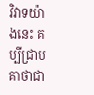វិវាទយ៉ាងនេះ គប្បីជ្រាបគាថាជា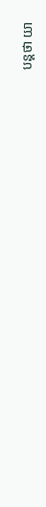បន្តថា យា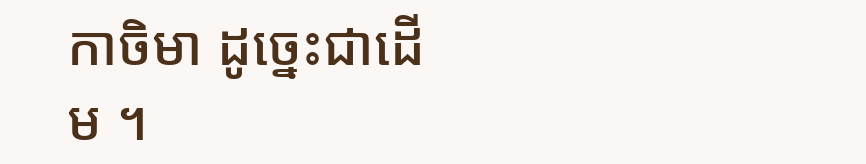កាចិមា ដូច្នេះជាដើម ។